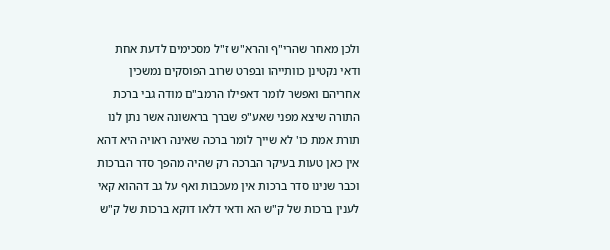ולכן מאחר שהרי"ף והרא"ש ז"ל מסכימים לדעת אחת ודאי נקטינן כוותייהו ובפרט שרוב הפוסקים נמשכין אחריהם ואפשר לומר דאפילו הרמב"ם מודה גבי ברכת התורה שיצא מפני שאע"פ שברך בראשונה אשר נתן לנו תורת אמת כו' לא שייך לומר ברכה שאינה ראויה היא דהא אין כאן טעות בעיקר הברכה רק שהיה מהפך סדר הברכות וכבר שנינו סדר ברכות אין מעכבות ואף על גב דההוא קאי לענין ברכות של ק"ש הא ודאי דלאו דוקא ברכות של ק"ש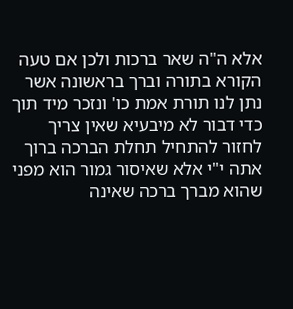אלא ה"ה שאר ברכות ולכן אם טעה הקורא בתורה וברך בראשונה אשר נתן לנו תורת אמת כו' ונזכר מיד תוך כדי דבור לא מיבעיא שאין צריך לחזור להתחיל תחלת הברכה ברוך אתה י"י אלא שאיסור גמור הוא מפני שהוא מברך ברכה שאינה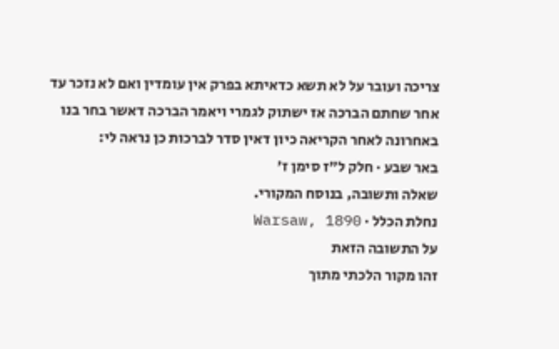צריכה ועובר על לא תשא כדאיתא בפרק אין עומדין ואם לא נזכר עד אחר שחתם הברכה אז ישתוק לגמרי ויאמר הברכה דאשר בחר בנו באחרונה לאחר הקריאה כיון דאין סדר לברכות כן נראה לי:
באר שבע · חלק ל״ז סימן ז׳
שאלה ותשובה, בנוסח המקורי.
נחלת הכלל · Warsaw, 1890
על התשובה הזאת
זהו מקור הלכתי מתוך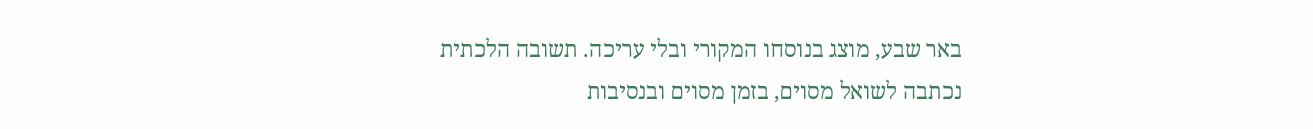באר שבע, מוצג בנוסחו המקורי ובלי עריכה. תשובה הלכתית נכתבה לשואל מסוים, בזמן מסוים ובנסיבות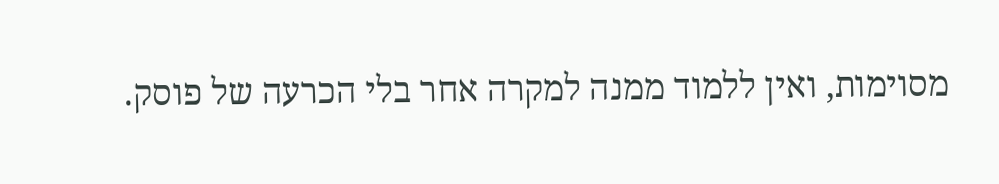מסוימות, ואין ללמוד ממנה למקרה אחר בלי הכרעה של פוסק.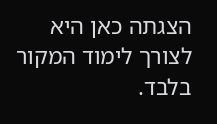הצגתה כאן היא לצורך לימוד המקור בלבד.